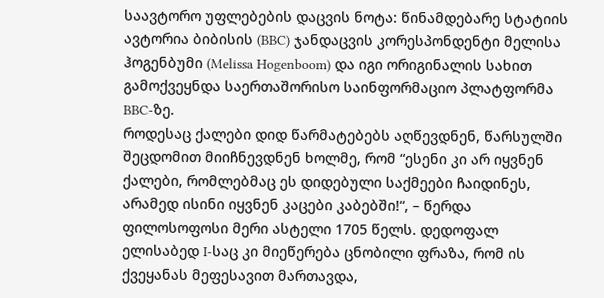საავტორო უფლებების დაცვის ნოტა: წინამდებარე სტატიის ავტორია ბიბისის (BBC) ჯანდაცვის კორესპონდენტი მელისა ჰოგენბუმი (Melissa Hogenboom) და იგი ორიგინალის სახით გამოქვეყნდა საერთაშორისო საინფორმაციო პლატფორმა BBC-ზე.
როდესაც ქალები დიდ წარმატებებს აღწევდნენ, წარსულში შეცდომით მიიჩნევდნენ ხოლმე, რომ “ესენი კი არ იყვნენ ქალები, რომლებმაც ეს დიდებული საქმეები ჩაიდინეს, არამედ ისინი იყვნენ კაცები კაბებში!“, – წერდა ფილოსოფოსი მერი ასტელი 1705 წელს. დედოფალ ელისაბედ I-საც კი მიეწერება ცნობილი ფრაზა, რომ ის ქვეყანას მეფესავით მართავდა,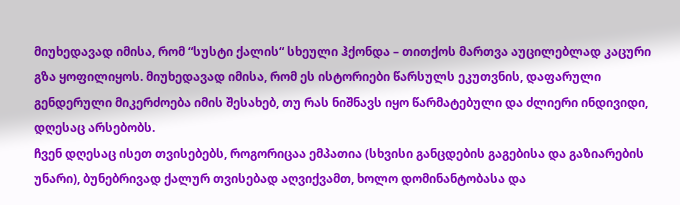მიუხედავად იმისა, რომ “სუსტი ქალის“ სხეული ჰქონდა – თითქოს მართვა აუცილებლად კაცური გზა ყოფილიყოს. მიუხედავად იმისა, რომ ეს ისტორიები წარსულს ეკუთვნის, დაფარული გენდერული მიკერძოება იმის შესახებ, თუ რას ნიშნავს იყო წარმატებული და ძლიერი ინდივიდი, დღესაც არსებობს.
ჩვენ დღესაც ისეთ თვისებებს, როგორიცაა ემპათია (სხვისი განცდების გაგებისა და გაზიარების უნარი), ბუნებრივად ქალურ თვისებად აღვიქვამთ, ხოლო დომინანტობასა და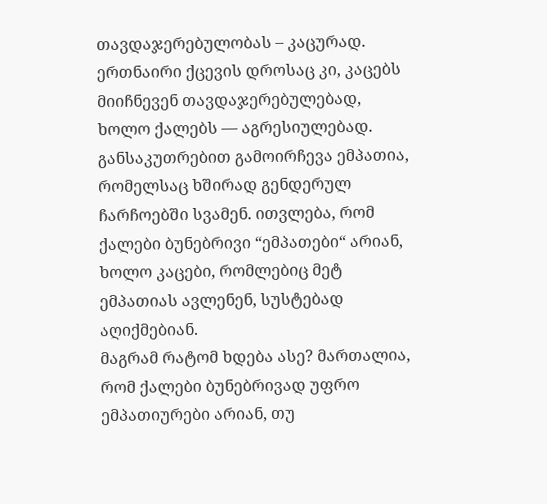თავდაჯერებულობას – კაცურად. ერთნაირი ქცევის დროსაც კი, კაცებს მიიჩნევენ თავდაჯერებულებად, ხოლო ქალებს — აგრესიულებად. განსაკუთრებით გამოირჩევა ემპათია, რომელსაც ხშირად გენდერულ ჩარჩოებში სვამენ. ითვლება, რომ ქალები ბუნებრივი “ემპათები“ არიან, ხოლო კაცები, რომლებიც მეტ ემპათიას ავლენენ, სუსტებად აღიქმებიან.
მაგრამ რატომ ხდება ასე? მართალია, რომ ქალები ბუნებრივად უფრო ემპათიურები არიან, თუ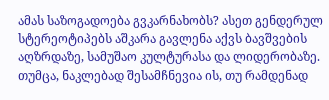ამას საზოგადოება გვკარნახობს? ასეთ გენდერულ სტერეოტიპებს აშკარა გავლენა აქვს ბავშვების აღზრდაზე, სამუშაო კულტურასა და ლიდერობაზე. თუმცა, ნაკლებად შესამჩნევია ის, თუ რამდენად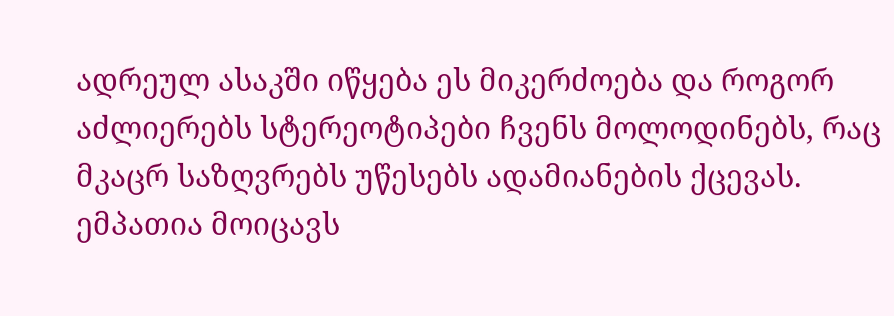ადრეულ ასაკში იწყება ეს მიკერძოება და როგორ აძლიერებს სტერეოტიპები ჩვენს მოლოდინებს, რაც მკაცრ საზღვრებს უწესებს ადამიანების ქცევას.
ემპათია მოიცავს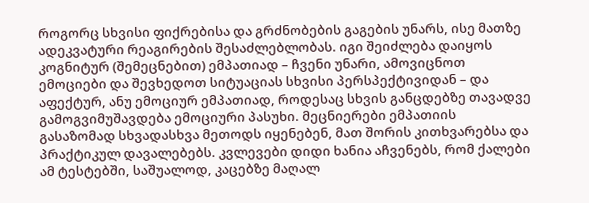როგორც სხვისი ფიქრებისა და გრძნობების გაგების უნარს, ისე მათზე ადეკვატური რეაგირების შესაძლებლობას. იგი შეიძლება დაიყოს კოგნიტურ (შემეცნებით) ემპათიად – ჩვენი უნარი, ამოვიცნოთ ემოციები და შევხედოთ სიტუაციას სხვისი პერსპექტივიდან – და აფექტურ, ანუ ემოციურ ემპათიად, როდესაც სხვის განცდებზე თავადვე გამოგვიმუშავდება ემოციური პასუხი. მეცნიერები ემპათიის გასაზომად სხვადასხვა მეთოდს იყენებენ, მათ შორის კითხვარებსა და პრაქტიკულ დავალებებს. კვლევები დიდი ხანია აჩვენებს, რომ ქალები ამ ტესტებში, საშუალოდ, კაცებზე მაღალ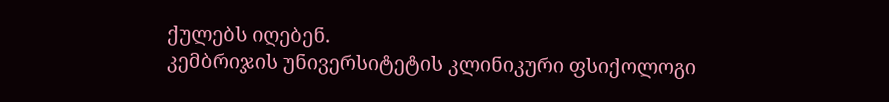ქულებს იღებენ.
კემბრიჯის უნივერსიტეტის კლინიკური ფსიქოლოგი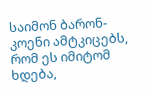საიმონ ბარონ-კოენი ამტკიცებს, რომ ეს იმიტომ ხდება,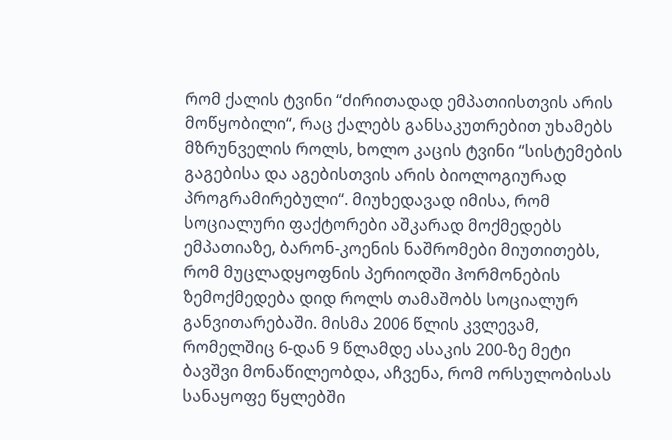რომ ქალის ტვინი “ძირითადად ემპათიისთვის არის მოწყობილი“, რაც ქალებს განსაკუთრებით უხამებს მზრუნველის როლს, ხოლო კაცის ტვინი “სისტემების გაგებისა და აგებისთვის არის ბიოლოგიურად პროგრამირებული“. მიუხედავად იმისა, რომ სოციალური ფაქტორები აშკარად მოქმედებს ემპათიაზე, ბარონ-კოენის ნაშრომები მიუთითებს, რომ მუცლადყოფნის პერიოდში ჰორმონების ზემოქმედება დიდ როლს თამაშობს სოციალურ განვითარებაში. მისმა 2006 წლის კვლევამ, რომელშიც 6-დან 9 წლამდე ასაკის 200-ზე მეტი ბავშვი მონაწილეობდა, აჩვენა, რომ ორსულობისას სანაყოფე წყლებში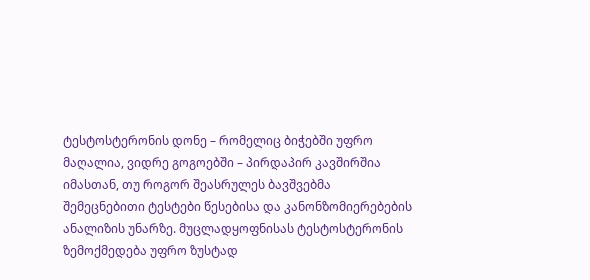ტესტოსტერონის დონე – რომელიც ბიჭებში უფრო მაღალია, ვიდრე გოგოებში – პირდაპირ კავშირშია იმასთან, თუ როგორ შეასრულეს ბავშვებმა შემეცნებითი ტესტები წესებისა და კანონზომიერებების ანალიზის უნარზე. მუცლადყოფნისას ტესტოსტერონის ზემოქმედება უფრო ზუსტად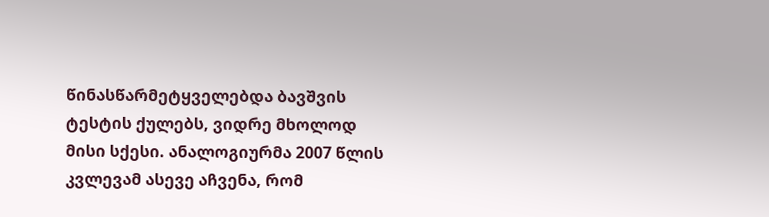წინასწარმეტყველებდა ბავშვის ტესტის ქულებს, ვიდრე მხოლოდ მისი სქესი. ანალოგიურმა 2007 წლის კვლევამ ასევე აჩვენა, რომ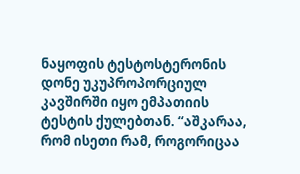ნაყოფის ტესტოსტერონის დონე უკუპროპორციულ კავშირში იყო ემპათიის ტესტის ქულებთან. “აშკარაა, რომ ისეთი რამ, როგორიცაა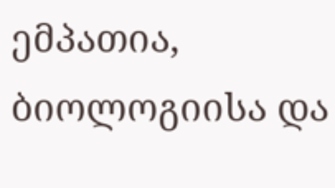ემპათია, ბიოლოგიისა და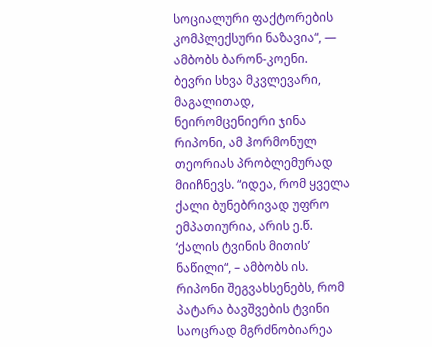სოციალური ფაქტორების კომპლექსური ნაზავია“, — ამბობს ბარონ-კოენი.
ბევრი სხვა მკვლევარი, მაგალითად, ნეირომცენიერი ჯინა რიპონი, ამ ჰორმონულ თეორიას პრობლემურად მიიჩნევს. “იდეა, რომ ყველა ქალი ბუნებრივად უფრო ემპათიურია, არის ე.წ. ‘ქალის ტვინის მითის’ ნაწილი“, – ამბობს ის. რიპონი შეგვახსენებს, რომ პატარა ბავშვების ტვინი საოცრად მგრძნობიარეა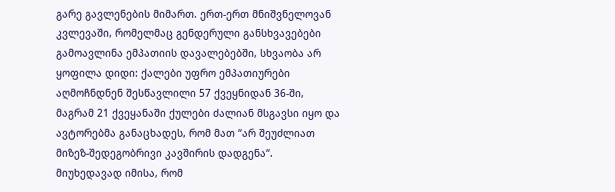გარე გავლენების მიმართ. ერთ-ერთ მნიშვნელოვან კვლევაში, რომელმაც გენდერული განსხვავებები გამოავლინა ემპათიის დავალებებში, სხვაობა არ ყოფილა დიდი: ქალები უფრო ემპათიურები აღმოჩნდნენ შესწავლილი 57 ქვეყნიდან 36-ში, მაგრამ 21 ქვეყანაში ქულები ძალიან მსგავსი იყო და ავტორებმა განაცხადეს, რომ მათ “არ შეუძლიათ მიზეზ-შედეგობრივი კავშირის დადგენა“.
მიუხედავად იმისა, რომ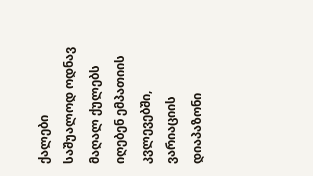ქალები საშუალოდ ოდნავ მაღალ ქულებს იღებენ ემპათიის კვლევებში, ვარიაციის დიაპაზონი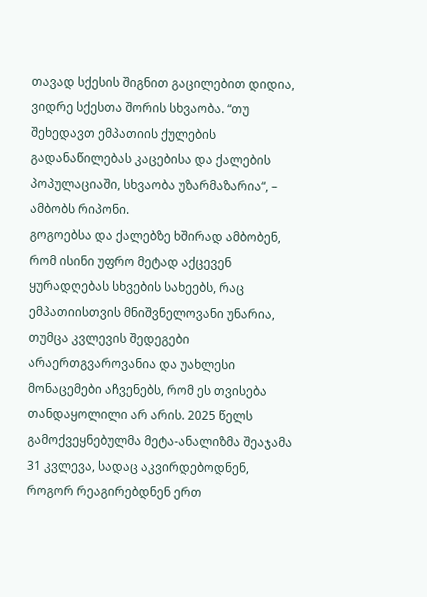თავად სქესის შიგნით გაცილებით დიდია, ვიდრე სქესთა შორის სხვაობა. “თუ შეხედავთ ემპათიის ქულების გადანაწილებას კაცებისა და ქალების პოპულაციაში, სხვაობა უზარმაზარია“, – ამბობს რიპონი.
გოგოებსა და ქალებზე ხშირად ამბობენ, რომ ისინი უფრო მეტად აქცევენ ყურადღებას სხვების სახეებს, რაც ემპათიისთვის მნიშვნელოვანი უნარია, თუმცა კვლევის შედეგები არაერთგვაროვანია და უახლესი მონაცემები აჩვენებს, რომ ეს თვისება თანდაყოლილი არ არის. 2025 წელს გამოქვეყნებულმა მეტა-ანალიზმა შეაჯამა 31 კვლევა, სადაც აკვირდებოდნენ, როგორ რეაგირებდნენ ერთ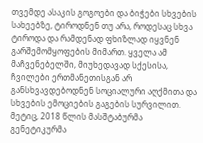თვემდე ასაკის გოგოები და ბიჭები სხვების სახეებზე, ტიროდნენ თუ არა, როდესაც სხვა ტიროდა და რამდენად ფხიზლად იყვნენ გარშემომყოფების მიმართ. ყველა ამ მაჩვენებელში, მიუხედავად სქესისა, ჩვილები ერთმანეთისგან არ განსხვავდებოდნენ სოციალური აღქმითა და სხვების ემოციების გაგების სურვილით.
მეტიც, 2018 წლის მასშტაბურმა გენეტიკურმა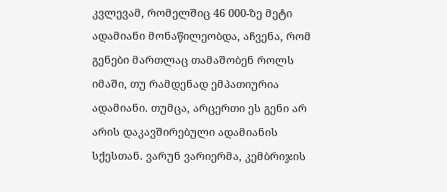კვლევამ, რომელშიც 46 000-ზე მეტი ადამიანი მონაწილეობდა, აჩვენა, რომ გენები მართლაც თამაშობენ როლს იმაში, თუ რამდენად ემპათიურია ადამიანი. თუმცა, არცერთი ეს გენი არ არის დაკავშირებული ადამიანის სქესთან. ვარუნ ვარიერმა, კემბრიჯის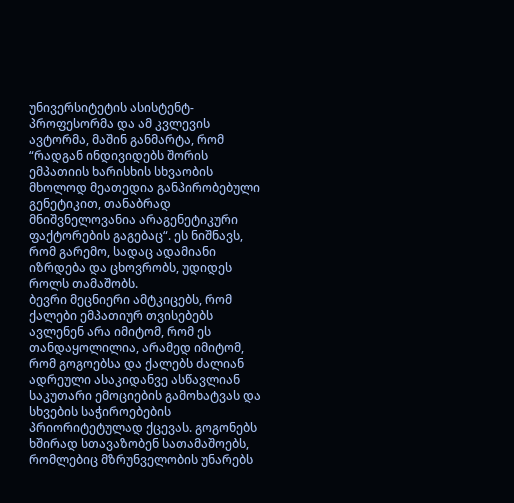უნივერსიტეტის ასისტენტ-პროფესორმა და ამ კვლევის ავტორმა, მაშინ განმარტა, რომ “რადგან ინდივიდებს შორის ემპათიის ხარისხის სხვაობის მხოლოდ მეათედია განპირობებული გენეტიკით, თანაბრად მნიშვნელოვანია არაგენეტიკური ფაქტორების გაგებაც“. ეს ნიშნავს, რომ გარემო, სადაც ადამიანი იზრდება და ცხოვრობს, უდიდეს როლს თამაშობს.
ბევრი მეცნიერი ამტკიცებს, რომ ქალები ემპათიურ თვისებებს ავლენენ არა იმიტომ, რომ ეს თანდაყოლილია, არამედ იმიტომ, რომ გოგოებსა და ქალებს ძალიან ადრეული ასაკიდანვე ასწავლიან საკუთარი ემოციების გამოხატვას და სხვების საჭიროებების პრიორიტეტულად ქცევას. გოგონებს ხშირად სთავაზობენ სათამაშოებს, რომლებიც მზრუნველობის უნარებს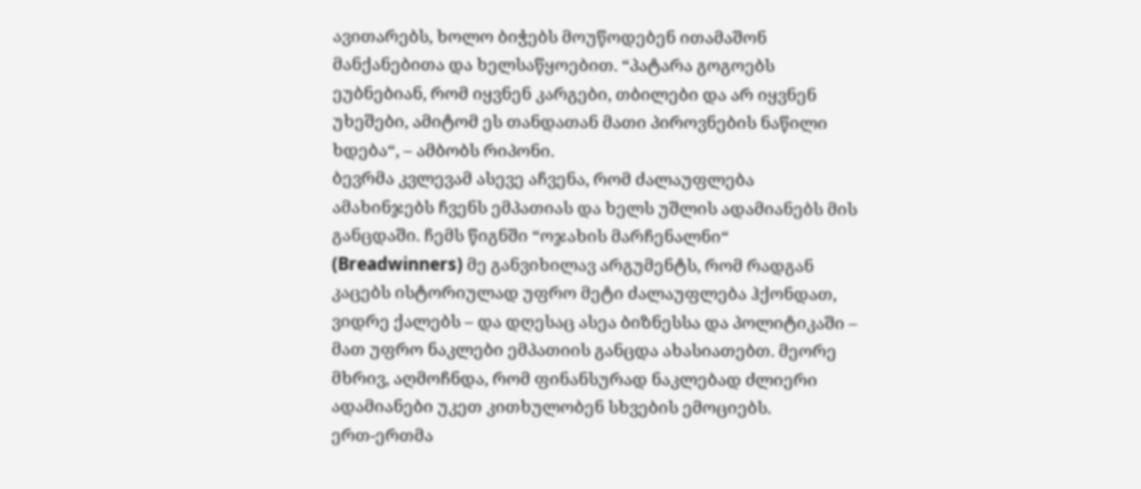ავითარებს, ხოლო ბიჭებს მოუწოდებენ ითამაშონ მანქანებითა და ხელსაწყოებით. “პატარა გოგოებს ეუბნებიან, რომ იყვნენ კარგები, თბილები და არ იყვნენ უხეშები, ამიტომ ეს თანდათან მათი პიროვნების ნაწილი ხდება“, – ამბობს რიპონი.
ბევრმა კვლევამ ასევე აჩვენა, რომ ძალაუფლება ამახინჯებს ჩვენს ემპათიას და ხელს უშლის ადამიანებს მის განცდაში. ჩემს წიგნში “ოჯახის მარჩენალნი“ (Breadwinners) მე განვიხილავ არგუმენტს, რომ რადგან კაცებს ისტორიულად უფრო მეტი ძალაუფლება ჰქონდათ, ვიდრე ქალებს – და დღესაც ასეა ბიზნესსა და პოლიტიკაში – მათ უფრო ნაკლები ემპათიის განცდა ახასიათებთ. მეორე მხრივ, აღმოჩნდა, რომ ფინანსურად ნაკლებად ძლიერი ადამიანები უკეთ კითხულობენ სხვების ემოციებს.
ერთ-ერთმა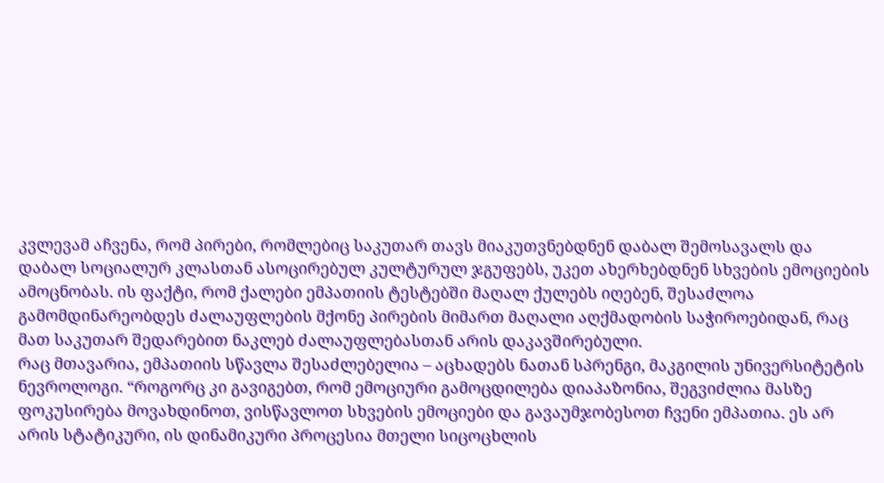კვლევამ აჩვენა, რომ პირები, რომლებიც საკუთარ თავს მიაკუთვნებდნენ დაბალ შემოსავალს და დაბალ სოციალურ კლასთან ასოცირებულ კულტურულ ჯგუფებს, უკეთ ახერხებდნენ სხვების ემოციების ამოცნობას. ის ფაქტი, რომ ქალები ემპათიის ტესტებში მაღალ ქულებს იღებენ, შესაძლოა გამომდინარეობდეს ძალაუფლების მქონე პირების მიმართ მაღალი აღქმადობის საჭიროებიდან, რაც მათ საკუთარ შედარებით ნაკლებ ძალაუფლებასთან არის დაკავშირებული.
რაც მთავარია, ემპათიის სწავლა შესაძლებელია – აცხადებს ნათან სპრენგი, მაკგილის უნივერსიტეტის ნევროლოგი. “როგორც კი გავიგებთ, რომ ემოციური გამოცდილება დიაპაზონია, შეგვიძლია მასზე ფოკუსირება მოვახდინოთ, ვისწავლოთ სხვების ემოციები და გავაუმჯობესოთ ჩვენი ემპათია. ეს არ არის სტატიკური, ის დინამიკური პროცესია მთელი სიცოცხლის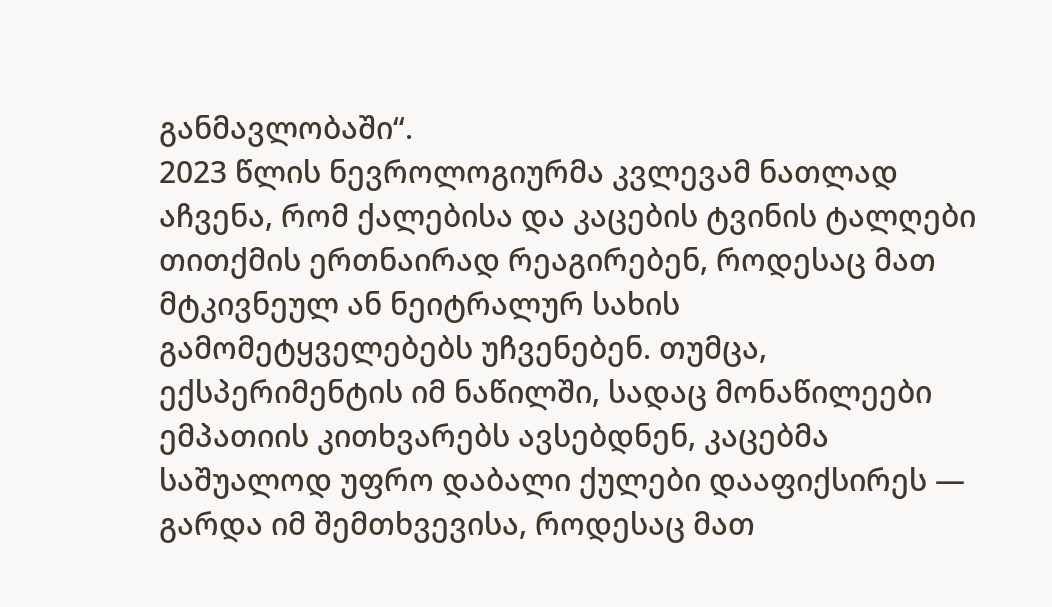განმავლობაში“.
2023 წლის ნევროლოგიურმა კვლევამ ნათლად აჩვენა, რომ ქალებისა და კაცების ტვინის ტალღები თითქმის ერთნაირად რეაგირებენ, როდესაც მათ მტკივნეულ ან ნეიტრალურ სახის გამომეტყველებებს უჩვენებენ. თუმცა, ექსპერიმენტის იმ ნაწილში, სადაც მონაწილეები ემპათიის კითხვარებს ავსებდნენ, კაცებმა საშუალოდ უფრო დაბალი ქულები დააფიქსირეს — გარდა იმ შემთხვევისა, როდესაც მათ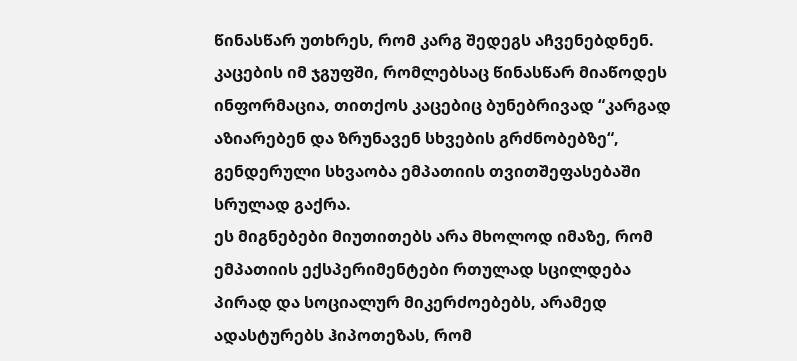წინასწარ უთხრეს, რომ კარგ შედეგს აჩვენებდნენ. კაცების იმ ჯგუფში, რომლებსაც წინასწარ მიაწოდეს ინფორმაცია, თითქოს კაცებიც ბუნებრივად “კარგად აზიარებენ და ზრუნავენ სხვების გრძნობებზე“, გენდერული სხვაობა ემპათიის თვითშეფასებაში სრულად გაქრა.
ეს მიგნებები მიუთითებს არა მხოლოდ იმაზე, რომ ემპათიის ექსპერიმენტები რთულად სცილდება პირად და სოციალურ მიკერძოებებს, არამედ ადასტურებს ჰიპოთეზას, რომ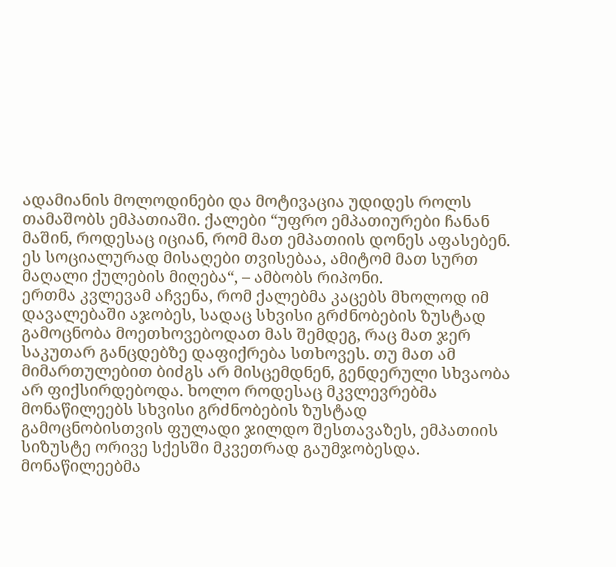ადამიანის მოლოდინები და მოტივაცია უდიდეს როლს თამაშობს ემპათიაში. ქალები “უფრო ემპათიურები ჩანან მაშინ, როდესაც იციან, რომ მათ ემპათიის დონეს აფასებენ. ეს სოციალურად მისაღები თვისებაა, ამიტომ მათ სურთ მაღალი ქულების მიღება“, – ამბობს რიპონი.
ერთმა კვლევამ აჩვენა, რომ ქალებმა კაცებს მხოლოდ იმ დავალებაში აჯობეს, სადაც სხვისი გრძნობების ზუსტად გამოცნობა მოეთხოვებოდათ მას შემდეგ, რაც მათ ჯერ საკუთარ განცდებზე დაფიქრება სთხოვეს. თუ მათ ამ მიმართულებით ბიძგს არ მისცემდნენ, გენდერული სხვაობა არ ფიქსირდებოდა. ხოლო როდესაც მკვლევრებმა მონაწილეებს სხვისი გრძნობების ზუსტად გამოცნობისთვის ფულადი ჯილდო შესთავაზეს, ემპათიის სიზუსტე ორივე სქესში მკვეთრად გაუმჯობესდა. მონაწილეებმა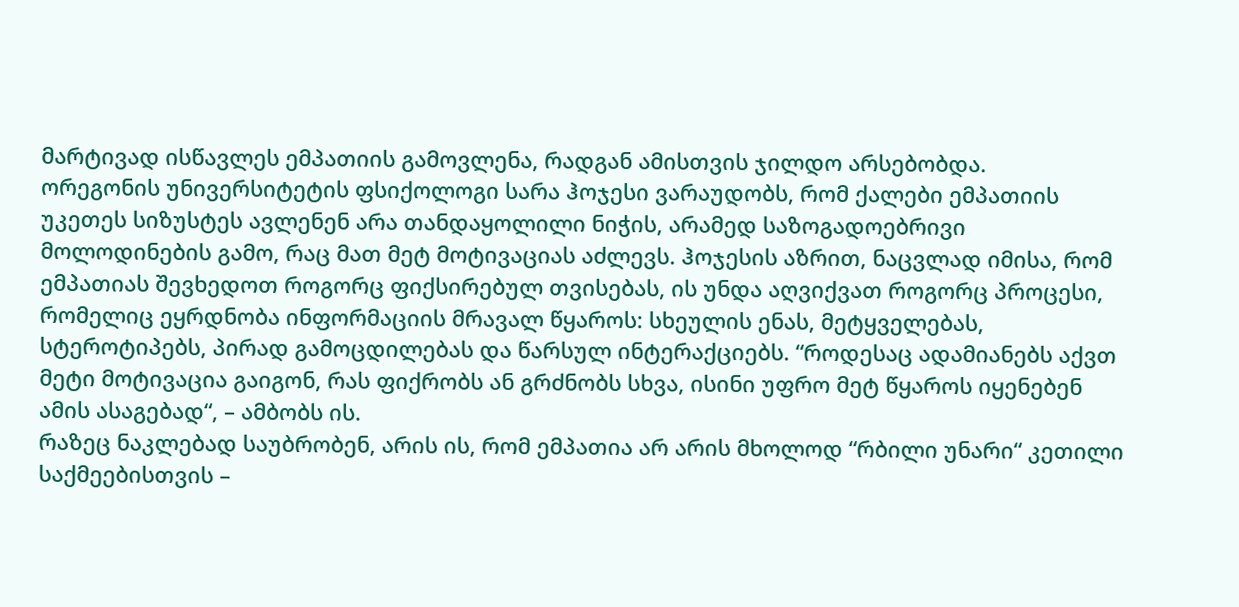მარტივად ისწავლეს ემპათიის გამოვლენა, რადგან ამისთვის ჯილდო არსებობდა.
ორეგონის უნივერსიტეტის ფსიქოლოგი სარა ჰოჯესი ვარაუდობს, რომ ქალები ემპათიის უკეთეს სიზუსტეს ავლენენ არა თანდაყოლილი ნიჭის, არამედ საზოგადოებრივი მოლოდინების გამო, რაც მათ მეტ მოტივაციას აძლევს. ჰოჯესის აზრით, ნაცვლად იმისა, რომ ემპათიას შევხედოთ როგორც ფიქსირებულ თვისებას, ის უნდა აღვიქვათ როგორც პროცესი, რომელიც ეყრდნობა ინფორმაციის მრავალ წყაროს: სხეულის ენას, მეტყველებას, სტეროტიპებს, პირად გამოცდილებას და წარსულ ინტერაქციებს. “როდესაც ადამიანებს აქვთ მეტი მოტივაცია გაიგონ, რას ფიქრობს ან გრძნობს სხვა, ისინი უფრო მეტ წყაროს იყენებენ ამის ასაგებად“, – ამბობს ის.
რაზეც ნაკლებად საუბრობენ, არის ის, რომ ემპათია არ არის მხოლოდ “რბილი უნარი“ კეთილი საქმეებისთვის –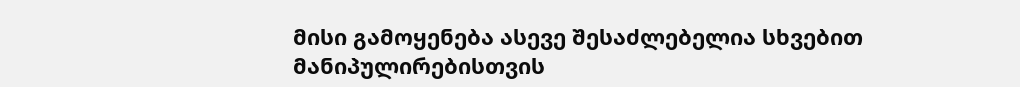მისი გამოყენება ასევე შესაძლებელია სხვებით მანიპულირებისთვის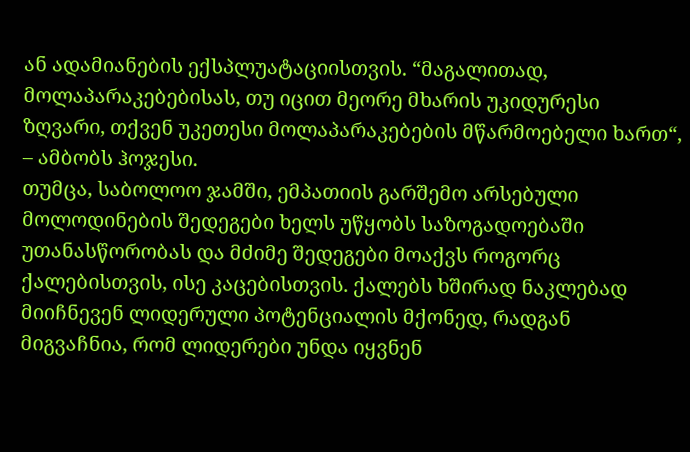ან ადამიანების ექსპლუატაციისთვის. “მაგალითად, მოლაპარაკებებისას, თუ იცით მეორე მხარის უკიდურესი ზღვარი, თქვენ უკეთესი მოლაპარაკებების მწარმოებელი ხართ“, – ამბობს ჰოჯესი.
თუმცა, საბოლოო ჯამში, ემპათიის გარშემო არსებული მოლოდინების შედეგები ხელს უწყობს საზოგადოებაში უთანასწორობას და მძიმე შედეგები მოაქვს როგორც ქალებისთვის, ისე კაცებისთვის. ქალებს ხშირად ნაკლებად მიიჩნევენ ლიდერული პოტენციალის მქონედ, რადგან მიგვაჩნია, რომ ლიდერები უნდა იყვნენ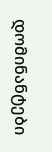დომინანტები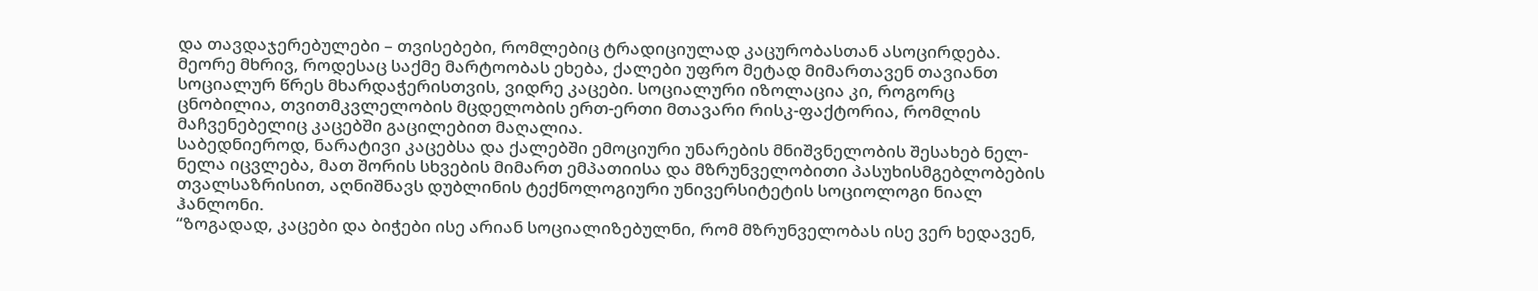და თავდაჯერებულები – თვისებები, რომლებიც ტრადიციულად კაცურობასთან ასოცირდება.
მეორე მხრივ, როდესაც საქმე მარტოობას ეხება, ქალები უფრო მეტად მიმართავენ თავიანთ სოციალურ წრეს მხარდაჭერისთვის, ვიდრე კაცები. სოციალური იზოლაცია კი, როგორც ცნობილია, თვითმკვლელობის მცდელობის ერთ-ერთი მთავარი რისკ-ფაქტორია, რომლის მაჩვენებელიც კაცებში გაცილებით მაღალია.
საბედნიეროდ, ნარატივი კაცებსა და ქალებში ემოციური უნარების მნიშვნელობის შესახებ ნელ-ნელა იცვლება, მათ შორის სხვების მიმართ ემპათიისა და მზრუნველობითი პასუხისმგებლობების თვალსაზრისით, აღნიშნავს დუბლინის ტექნოლოგიური უნივერსიტეტის სოციოლოგი ნიალ ჰანლონი.
“ზოგადად, კაცები და ბიჭები ისე არიან სოციალიზებულნი, რომ მზრუნველობას ისე ვერ ხედავენ,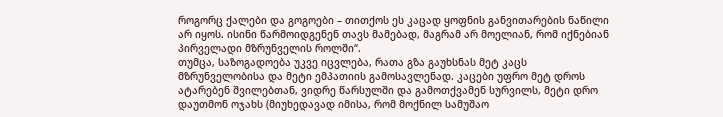როგორც ქალები და გოგოები – თითქოს ეს კაცად ყოფნის განვითარების ნაწილი არ იყოს. ისინი წარმოიდგენენ თავს მამებად, მაგრამ არ მოელიან, რომ იქნებიან პირველადი მზრუნველის როლში“.
თუმცა, საზოგადოება უკვე იცვლება, რათა გზა გაუხსნას მეტ კაცს მზრუნველობისა და მეტი ემპათიის გამოსავლენად. კაცები უფრო მეტ დროს ატარებენ შვილებთან, ვიდრე წარსულში და გამოთქვამენ სურვილს, მეტი დრო დაუთმონ ოჯახს (მიუხედავად იმისა, რომ მოქნილ სამუშაო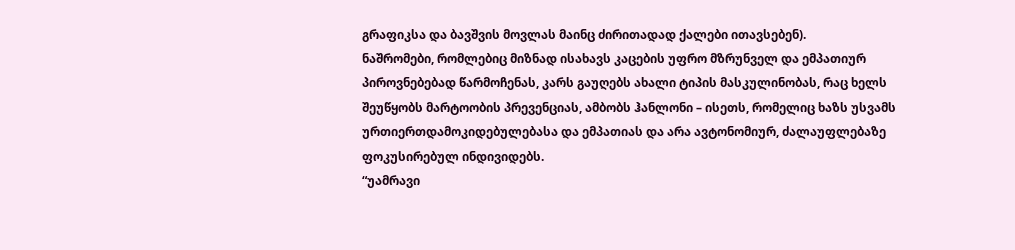გრაფიკსა და ბავშვის მოვლას მაინც ძირითადად ქალები ითავსებენ).
ნაშრომები, რომლებიც მიზნად ისახავს კაცების უფრო მზრუნველ და ემპათიურ პიროვნებებად წარმოჩენას, კარს გაუღებს ახალი ტიპის მასკულინობას, რაც ხელს შეუწყობს მარტოობის პრევენციას, ამბობს ჰანლონი – ისეთს, რომელიც ხაზს უსვამს ურთიერთდამოკიდებულებასა და ემპათიას და არა ავტონომიურ, ძალაუფლებაზე ფოკუსირებულ ინდივიდებს.
“უამრავი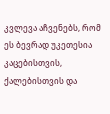კვლევა აჩვენებს, რომ ეს ბევრად უკეთესია კაცებისთვის, ქალებისთვის და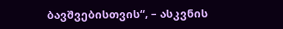ბავშვებისთვის“, – ასკვნის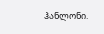ჰანლონი.